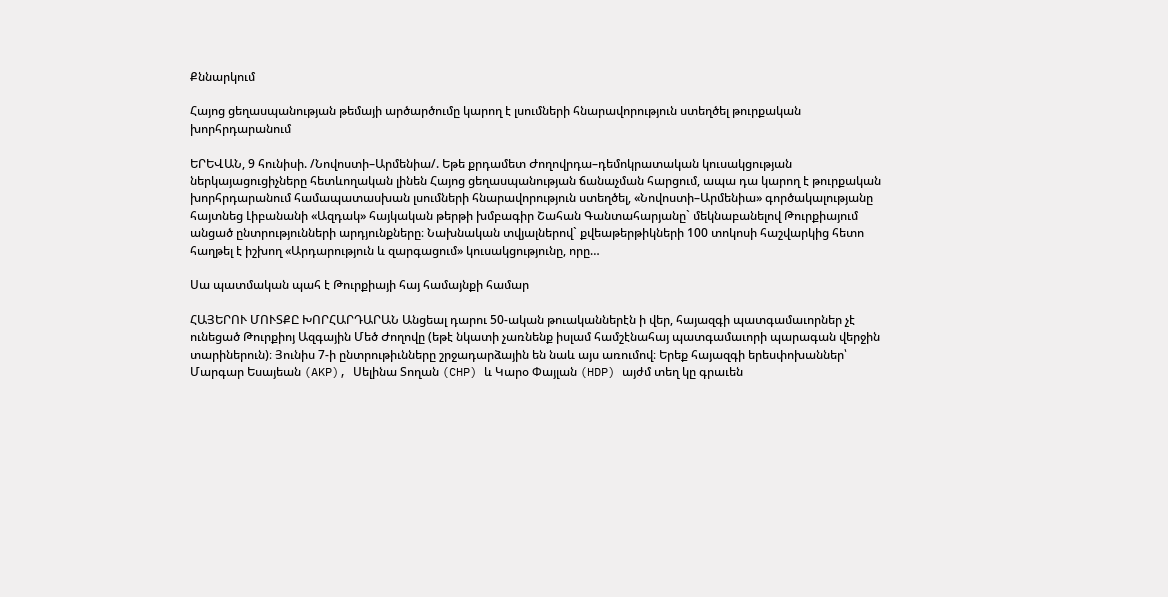Քննարկում

Հայոց ցեղասպանության թեմայի արծարծումը կարող է լսումների հնարավորություն ստեղծել թուրքական խորհրդարանում

ԵՐԵՎԱՆ, 9 հունիսի. /Նովոստի–Արմենիա/. Եթե քրդամետ Ժողովրդա–դեմոկրատական կուսակցության ներկայացուցիչները հետևողական լինեն Հայոց ցեղասպանության ճանաչման հարցում, ապա դա կարող է թուրքական խորհրդարանում համապատասխան լսումների հնարավորություն ստեղծել, «Նովոստի–Արմենիա» գործակալությանը հայտնեց Լիբանանի «Ազդակ» հայկական թերթի խմբագիր Շահան Գանտահարյանը` մեկնաբանելով Թուրքիայում անցած ընտրությունների արդյունքները։ Նախնական տվյալներով` քվեաթերթիկների 100 տոկոսի հաշվարկից հետո հաղթել է իշխող «Արդարություն և զարգացում» կուսակցությունը, որը…

Սա պատմական պահ է Թուրքիայի հայ համայնքի համար

ՀԱՅԵՐՈՒ ՄՈՒՏՔԸ ԽՈՐՀԱՐԴԱՐԱՆ Անցեալ դարու 50-ական թուականներէն ի վեր, հայազգի պատգամաւորներ չէ ունեցած Թուրքիոյ Ազգային Մեծ Ժողովը (եթէ նկատի չառնենք իսլամ համշէնահայ պատգամաւորի պարագան վերջին տարիներուն)։ Յունիս 7-ի ընտրութիւնները շրջադարձային են նաև այս առումով։ Երեք հայազգի երեսփոխաններ՝ Մարգար Եսայեան (AKP), Սելինա Տողան (CHP) և Կարօ Փայլան (HDP) այժմ տեղ կը գրաւեն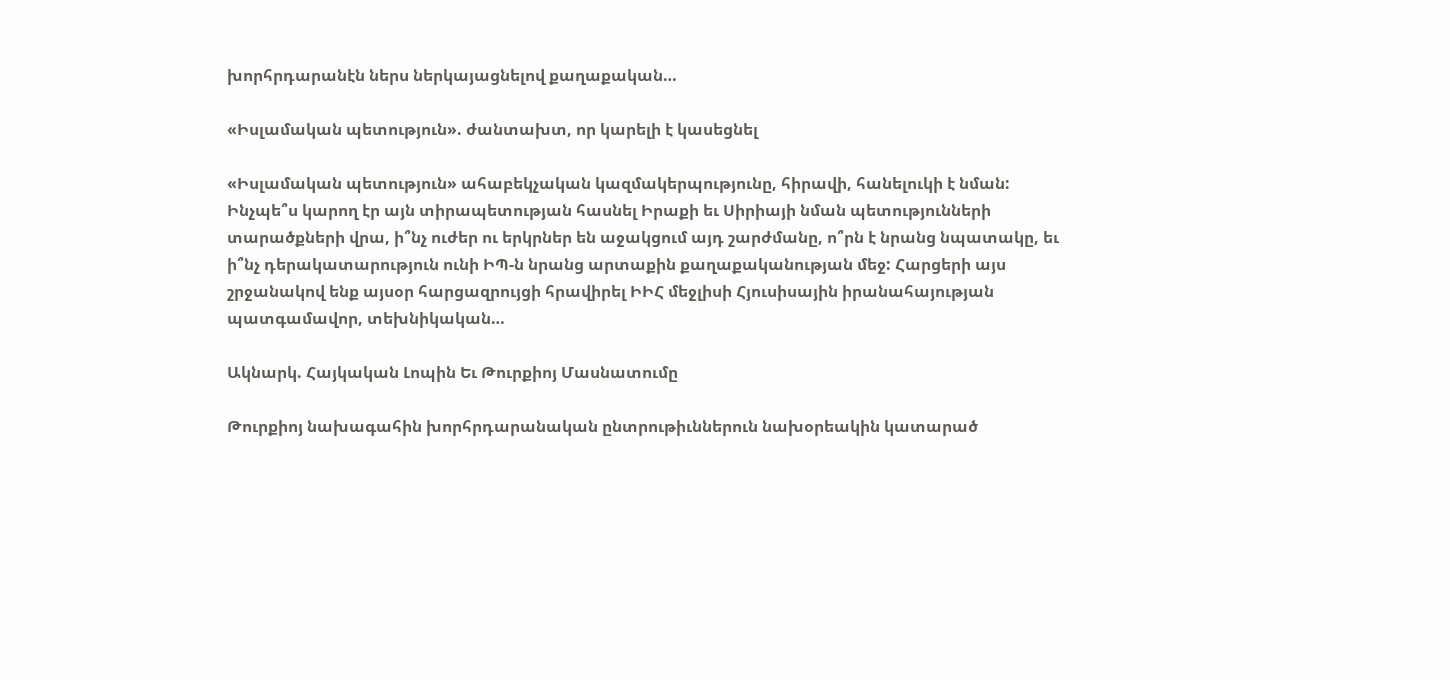խորհրդարանէն ներս ներկայացնելով քաղաքական…

«Իսլամական պետություն». ժանտախտ, որ կարելի է կասեցնել

«Իսլամական պետություն» ահաբեկչական կազմակերպությունը, հիրավի, հանելուկի է նման: Ինչպե՞ս կարող էր այն տիրապետության հասնել Իրաքի եւ Սիրիայի նման պետությունների տարածքների վրա, ի՞նչ ուժեր ու երկրներ են աջակցում այդ շարժմանը, ո՞րն է նրանց նպատակը, եւ ի՞նչ դերակատարություն ունի ԻՊ-ն նրանց արտաքին քաղաքականության մեջ: Հարցերի այս շրջանակով ենք այսօր հարցազրույցի հրավիրել ԻԻՀ մեջլիսի Հյուսիսային իրանահայության պատգամավոր, տեխնիկական…

Ակնարկ. Հայկական Լոպին Եւ Թուրքիոյ Մասնատումը

Թուրքիոյ նախագահին խորհրդարանական ընտրութիւններուն նախօրեակին կատարած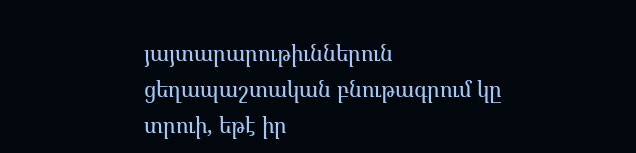յայտարարութիւններուն ցեղապաշտական բնութագրում կը տրուի, եթէ իր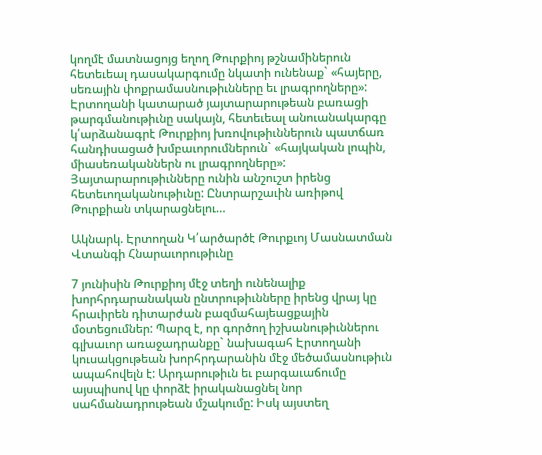կողմէ մատնացոյց եղող Թուրքիոյ թշնամիներուն հետեւեալ դասակարգումը նկատի ունենաք` «հայերը, սեռային փոքրամասնութիւնները եւ լրագրողները»: Էրտողանի կատարած յայտարարութեան բառացի թարգմանութիւնը սակայն, հետեւեալ անուանակարգը կ՛արձանագրէ Թուրքիոյ խռովութիւններուն պատճառ հանդիսացած խմբաւորումներուն` «հայկական լոպին, միասեռականներն ու լրագրողները»: Յայտարարութիւնները ունին անշուշտ իրենց հետեւողականութիւնը: Ընտրարշաւին առիթով Թուրքիան տկարացնելու…

Ակնարկ. Էրտողան Կ՛արծարծէ Թուրքւոյ Մասնատման Վտանգի Հնարաւորութիւնը

7 յունիսին Թուրքիոյ մէջ տեղի ունենալիք խորհրդարանական ընտրութիւնները իրենց վրայ կը հրաւիրեն դիտարժան բազմահայեացքային մօտեցումներ: Պարզ է, որ գործող իշխանութիւններու գլխաւոր առաջադրանքը` նախագահ Էրտողանի կուսակցութեան խորհրդարանին մէջ մեծամասնութիւն ապահովելն է: Արդարութիւն եւ բարգաւաճումը այսպիսով կը փորձէ իրականացնել նոր սահմանադրութեան մշակումը: Իսկ այստեղ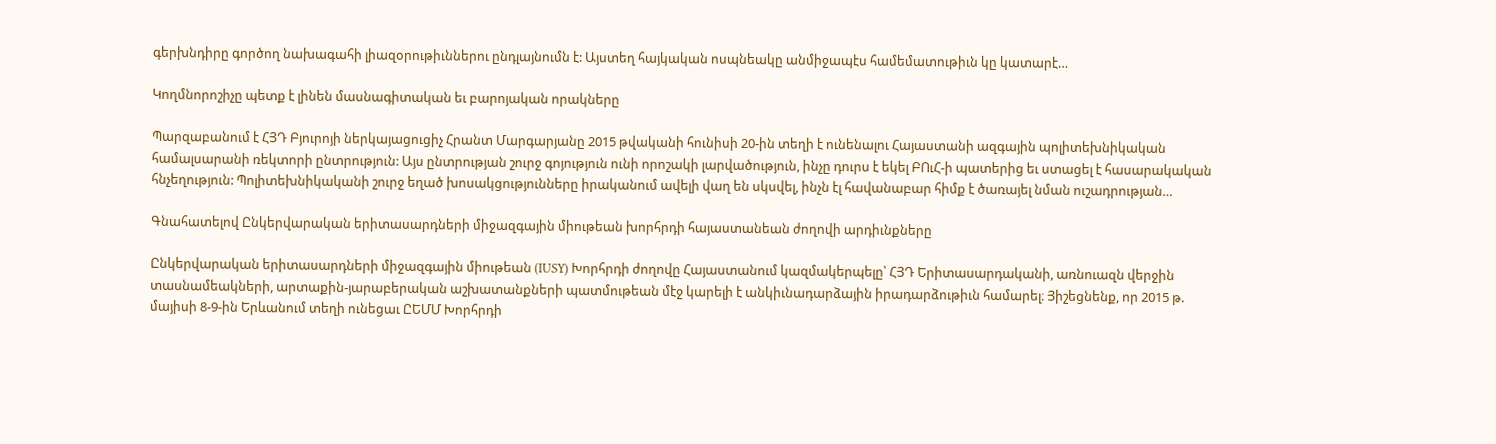գերխնդիրը գործող նախագահի լիազօրութիւններու ընդլայնումն է: Այստեղ հայկական ոսպնեակը անմիջապէս համեմատութիւն կը կատարէ…

Կողմնորոշիչը պետք է լինեն մասնագիտական եւ բարոյական որակները

Պարզաբանում է ՀՅԴ Բյուրոյի ներկայացուցիչ Հրանտ Մարգարյանը 2015 թվականի հունիսի 20-ին տեղի է ունենալու Հայաստանի ազգային պոլիտեխնիկական համալսարանի ռեկտորի ընտրություն: Այս ընտրության շուրջ գոյություն ունի որոշակի լարվածություն, ինչը դուրս է եկել ԲՈւՀ-ի պատերից եւ ստացել է հասարակական հնչեղություն: Պոլիտեխնիկականի շուրջ եղած խոսակցությունները իրականում ավելի վաղ են սկսվել, ինչն էլ հավանաբար հիմք է ծառայել նման ուշադրության…

Գնահատելով Ընկերվարական երիտասարդների միջազգային միութեան խորհրդի հայաստանեան ժողովի արդիւնքները

Ընկերվարական երիտասարդների միջազգային միութեան (IUSY) Խորհրդի ժողովը Հայաստանում կազմակերպելը՝ ՀՅԴ Երիտասարդականի, առնուազն վերջին տասնամեակների, արտաքին-յարաբերական աշխատանքների պատմութեան մէջ կարելի է անկիւնադարձային իրադարձութիւն համարել։ Յիշեցնենք, որ 2015 թ. մայիսի 8-9-ին Երևանում տեղի ունեցաւ ԸԵՄՄ Խորհրդի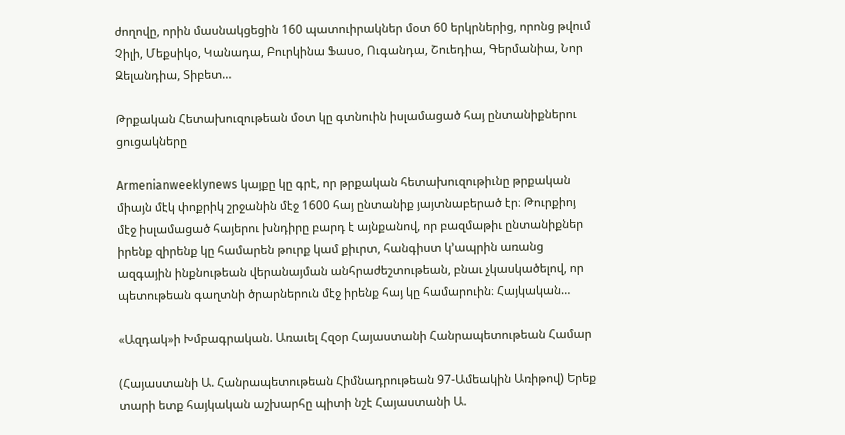ժողովը, որին մասնակցեցին 160 պատուիրակներ մօտ 60 երկրներից, որոնց թվում Չիլի, Մեքսիկօ, Կանադա, Բուրկինա Ֆասօ, Ուգանդա, Շուեդիա, Գերմանիա, Նոր Զելանդիա, Տիբետ…

Թրքական Հետախուզութեան մօտ կը գտնուին իսլամացած հայ ընտանիքներու ցուցակները

Armenianweeklynews կայքը կը գրէ, որ թրքական հետախուզութիւնը թրքական միայն մէկ փոքրիկ շրջանին մէջ 1600 հայ ընտանիք յայտնաբերած էր։ Թուրքիոյ մէջ իսլամացած հայերու խնդիրը բարդ է այնքանով, որ բազմաթիւ ընտանիքներ իրենք զիրենք կը համարեն թուրք կամ քիւրտ, հանգիստ կ՚ապրին առանց ազգային ինքնութեան վերանայման անհրաժեշտութեան, բնաւ չկասկածելով, որ պետութեան գաղտնի ծրարներուն մէջ իրենք հայ կը համարուին։ Հայկական…

«Ազդակ»ի Խմբագրական. Առաւել Հզօր Հայաստանի Հանրապետութեան Համար

(Հայաստանի Ա. Հանրապետութեան Հիմնադրութեան 97-Ամեակին Առիթով) Երեք տարի ետք հայկական աշխարհը պիտի նշէ Հայաստանի Ա.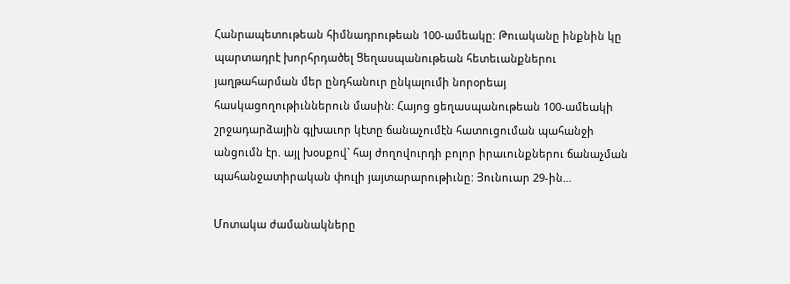Հանրապետութեան հիմնադրութեան 100-ամեակը: Թուականը ինքնին կը պարտադրէ խորհրդածել Ցեղասպանութեան հետեւանքներու յաղթահարման մեր ընդհանուր ընկալումի նորօրեայ հասկացողութիւններուն մասին: Հայոց ցեղասպանութեան 100-ամեակի շրջադարձային գլխաւոր կէտը ճանաչումէն հատուցուման պահանջի անցումն էր. այլ խօսքով` հայ ժողովուրդի բոլոր իրաւունքներու ճանաչման պահանջատիրական փուլի յայտարարութիւնը: Յունուար 29-ին…

Մոտակա ժամանակները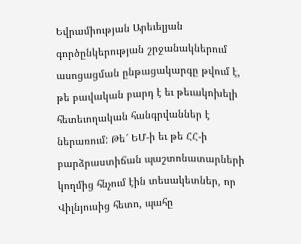Եվրամիության Արեւելյան գործընկերության շրջանակներում ասոցացման ընթացակարգը թվում է, թե բավական բարդ է եւ թեւակոխելի հետեւողական հանգրվաններ է ներառում: Թե՜ ԵՄ-ի եւ թե ՀՀ-ի բարձրաստիճան պաշտոնատարների կողմից հնչում էին տեսակետներ, որ Վիլնյուսից հետո, պահը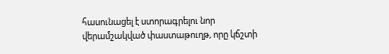հասունացել է ստորագրելու նոր վերամշակված փաստաթուղթ, որը կճշտի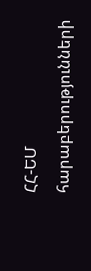ՀՀ-ԵՄ հարաբերությունների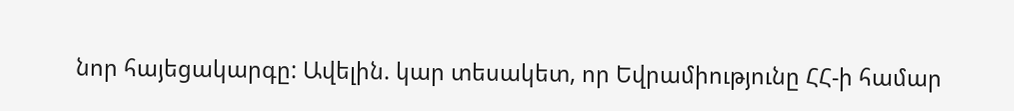նոր հայեցակարգը: Ավելին. կար տեսակետ, որ Եվրամիությունը ՀՀ-ի համար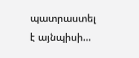պատրաստել է այնպիսի…